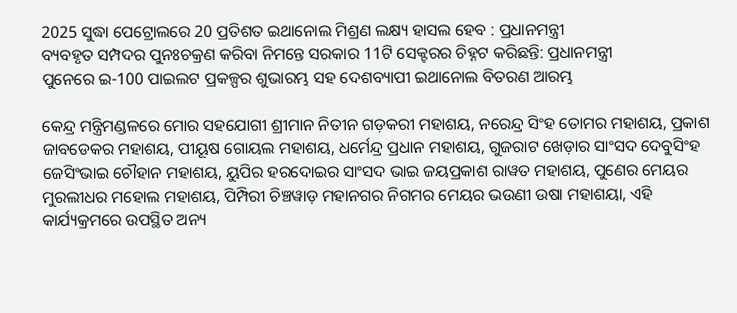2025 ସୁଦ୍ଧା ପେଟ୍ରୋଲରେ 20 ପ୍ରତିଶତ ଇଥାନୋଲ ମିଶ୍ରଣ ଲକ୍ଷ୍ୟ ହାସଲ ହେବ : ପ୍ରଧାନମନ୍ତ୍ରୀ
ବ୍ୟବହୃତ ସମ୍ପଦର ପୁନଃଚକ୍ରଣ କରିବା ନିମନ୍ତେ ସରକାର 11ଟି ସେକ୍ଟରର ଚିହ୍ନଟ କରିଛନ୍ତି: ପ୍ରଧାନମନ୍ତ୍ରୀ
ପୁନେରେ ଇ-100 ପାଇଲଟ ପ୍ରକଳ୍ପର ଶୁଭାରମ୍ଭ ସହ ଦେଶବ୍ୟାପୀ ଇଥାନୋଲ ବିତରଣ ଆରମ୍ଭ

କେନ୍ଦ୍ର ମନ୍ତ୍ରିମଣ୍ଡଳରେ ମୋର ସହଯୋଗୀ ଶ୍ରୀମାନ ନିତୀନ ଗଡ଼କରୀ ମହାଶୟ, ନରେନ୍ଦ୍ର ସିଂହ ତୋମର ମହାଶୟ, ପ୍ରକାଶ ଜାବଡେକର ମହାଶୟ, ପୀୟୂଷ ଗୋୟଲ ମହାଶୟ, ଧର୍ମେନ୍ଦ୍ର ପ୍ରଧାନ ମହାଶୟ, ଗୁଜରାଟ ଖେଡ଼ାର ସାଂସଦ ଦେବୁସିଂହ ଜେସିଂଭାଇ ଚୌହାନ ମହାଶୟ, ୟୁପିର ହରଦୋଇର ସାଂସଦ ଭାଇ ଜୟପ୍ରକାଶ ରାୱତ ମହାଶୟ, ପୁଣେର ମେୟର ମୁରଲୀଧର ମହୋଲ ମହାଶୟ, ପିମ୍ପିରୀ ଚିଞ୍ଚୱାଡ଼ ମହାନଗର ନିଗମର ମେୟର ଭଉଣୀ ଉଷା ମହାଶୟା, ଏହି କାର୍ଯ୍ୟକ୍ରମରେ ଉପସ୍ଥିତ ଅନ୍ୟ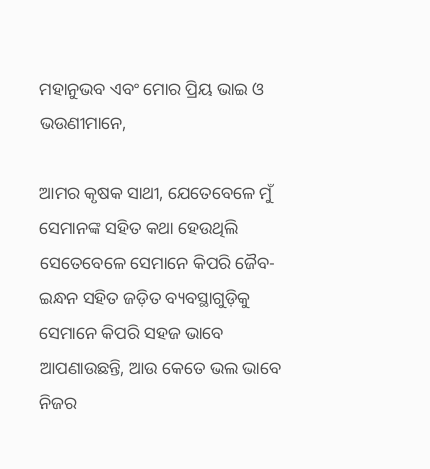ମହାନୁଭବ ଏବଂ ମୋର ପ୍ରିୟ ଭାଇ ଓ ଭଉଣୀମାନେ,

ଆମର କୃଷକ ସାଥୀ, ଯେତେବେଳେ ମୁଁ ସେମାନଙ୍କ ସହିତ କଥା ହେଉଥିଲି ସେତେବେଳେ ସେମାନେ କିପରି ଜୈବ-ଇନ୍ଧନ ସହିତ ଜଡ଼ିତ ବ୍ୟବସ୍ଥାଗୁଡ଼ିକୁ ସେମାନେ କିପରି ସହଜ ଭାବେ ଆପଣାଉଛନ୍ତି, ଆଉ କେତେ ଭଲ ଭାବେ ନିଜର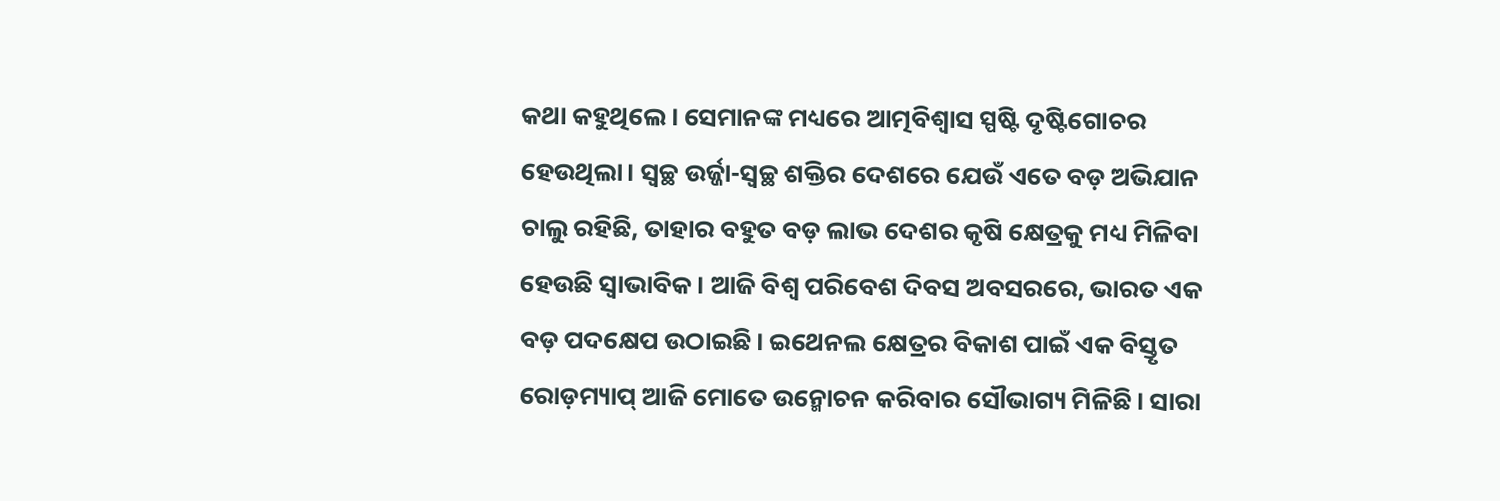କଥା କହୁଥିଲେ। ସେମାନଙ୍କ ମଧ୍ୟରେ ଆତ୍ମବିଶ୍ୱାସ ସ୍ପଷ୍ଟି ଦୃଷ୍ଟିଗୋଚର ହେଉଥିଲା। ସ୍ୱଚ୍ଛ ଉର୍ଜ୍ଜା-ସ୍ୱଚ୍ଛ ଶକ୍ତିର ଦେଶରେ ଯେଉଁ ଏତେ ବଡ଼ ଅଭିଯାନ ଚାଲୁ ରହିଛି, ତାହାର ବହୁତ ବଡ଼ ଲାଭ ଦେଶର କୃଷି କ୍ଷେତ୍ରକୁ ମଧ୍ୟ ମିଳିବା ହେଉଛି ସ୍ୱାଭାବିକ। ଆଜି ବିଶ୍ୱ ପରିବେଶ ଦିବସ ଅବସରରେ, ଭାରତ ଏକ ବଡ଼ ପଦକ୍ଷେପ ଉଠାଇଛି। ଇଥେନଲ କ୍ଷେତ୍ରର ବିକାଶ ପାଇଁ ଏକ ବିସ୍ତୃତ ରୋଡ଼ମ୍ୟାପ୍‍ ଆଜି ମୋତେ ଉନ୍ମୋଚନ କରିବାର ସୌଭାଗ୍ୟ ମିଳିଛି। ସାରା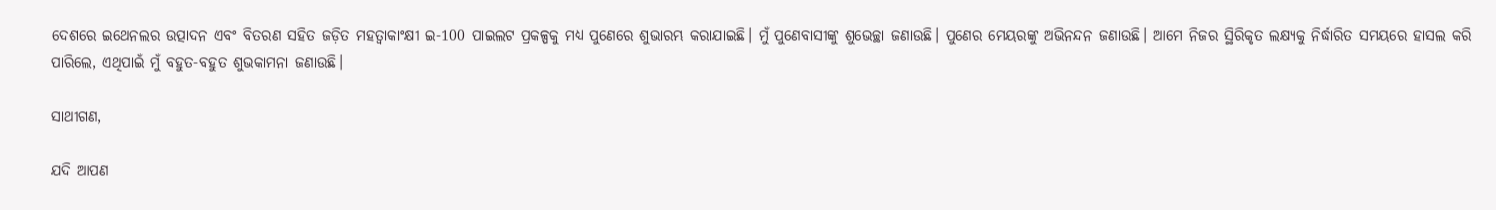ଦେଶରେ ଇଥେନଲର ଉତ୍ପାଦନ ଏବଂ ବିତରଣ ସହିତ ଜଡ଼ିତ ମହତ୍ୱାକାଂକ୍ଷୀ ଇ-100 ପାଇଲଟ ପ୍ରକଳ୍ପକୁ ମଧ୍ୟ ପୁଣେରେ ଶୁଭାରମ୍ଭ କରାଯାଇଛି। ମୁଁ ପୁଣେବାସୀଙ୍କୁ ଶୁଭେଚ୍ଛା ଜଣାଉଛି। ପୁଣେର ମେୟରଙ୍କୁ ଅଭିନନ୍ଦନ ଜଣାଉଛି। ଆମେ ନିଜର ସ୍ଥିରିକୃତ ଲକ୍ଷ୍ୟକୁ ନିର୍ଦ୍ଧାରିତ ସମୟରେ ହାସଲ କରି ପାରିଲେ, ଏଥିପାଇଁ ମୁଁ ବହୁତ-ବହୁତ ଶୁଭକାମନା ଜଣାଉଛି।

ସାଥୀଗଣ,

ଯଦି ଆପଣ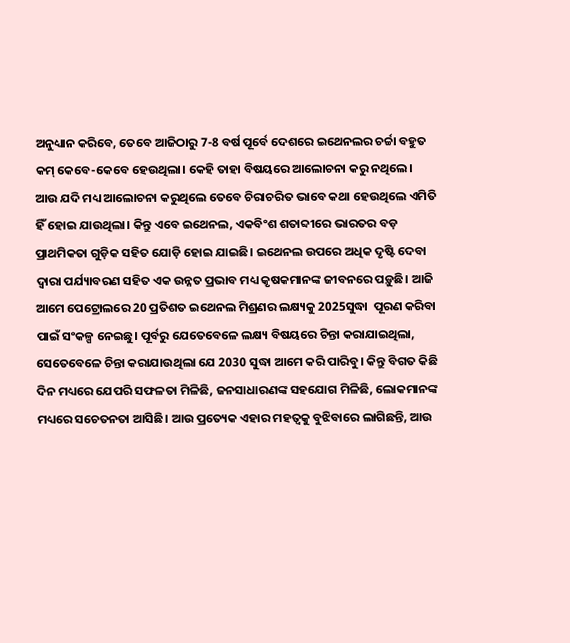ଅନୁଧ୍ୟାନ କରିବେ, ତେବେ ଆଜିଠାରୁ 7-8 ବର୍ଷ ପୂର୍ବେ ଦେଶରେ ଇଥେନଲର ଚର୍ଚ୍ଚା ବହୁତ କମ୍‍ କେବେ-କେବେ ହେଉଥିଲା। କେହି ତାହା ବିଷୟରେ ଆଲୋଚନା କରୁ ନଥିଲେ। ଆଉ ଯଦି ମଧ୍ୟ ଆଲୋଚନା କରୁଥିଲେ ତେବେ ଚିରାଚରିତ ଭାବେ କଥା ହେଉଥିଲେ ଏମିତି ହିଁ ହୋଇ ଯାଉଥିଲା। କିନ୍ତୁ ଏବେ ଇଥେନଲ, ଏକବିଂଶ ଶତାବ୍ଦୀରେ ଭାରତର ବଡ଼ ପ୍ରାଥମିକତା ଗୁଡ଼ିକ ସହିତ ଯୋଡ଼ି ହୋଇ ଯାଇଛି। ଇଥେନଲ ଉପରେ ଅଧିକ ଦୃଷ୍ଟି ଦେବା ଦ୍ୱାରା ପର୍ଯ୍ୟାବରଣ ସହିତ ଏକ ଉନ୍ନତ ପ୍ରଭାବ ମଧ୍ୟ କୃଷକମାନଙ୍କ ଜୀବନରେ ପଡ଼ୁଛି। ଆଜି ଆମେ ପେଟ୍ରୋଲରେ 20 ପ୍ରତିଶତ ଇଥେନଲ ମିଶ୍ରଣର ଲକ୍ଷ୍ୟକୁ 2025ସୁଦ୍ଧା  ପୂରଣ କରିବା ପାଇଁ ସଂକଳ୍ପ ନେଇଛୁ। ପୂର୍ବରୁ ଯେତେବେଳେ ଲକ୍ଷ୍ୟ ବିଷୟରେ ଚିନ୍ତା କରାଯାଇଥିଲା, ସେତେବେଳେ ଚିନ୍ତା କରାଯାଉଥିଲା ଯେ 2030 ସୁଦ୍ଧା ଆମେ କରି ପାରିବୁ। କିନ୍ତୁ ବିଗତ କିଛି ଦିନ ମଧ୍ୟରେ ଯେପରି ସଫଳତା ମିଳିଛି, ଜନସାଧାରଣଙ୍କ ସହଯୋଗ ମିଳିଛି, ଲୋକମାନଙ୍କ ମଧ୍ୟରେ ସଚେତନତା ଆସିଛି। ଆଉ ପ୍ରତ୍ୟେକ ଏହାର ମହତ୍ୱକୁ ବୁଝିବାରେ ଲାଗିଛନ୍ତି, ଆଉ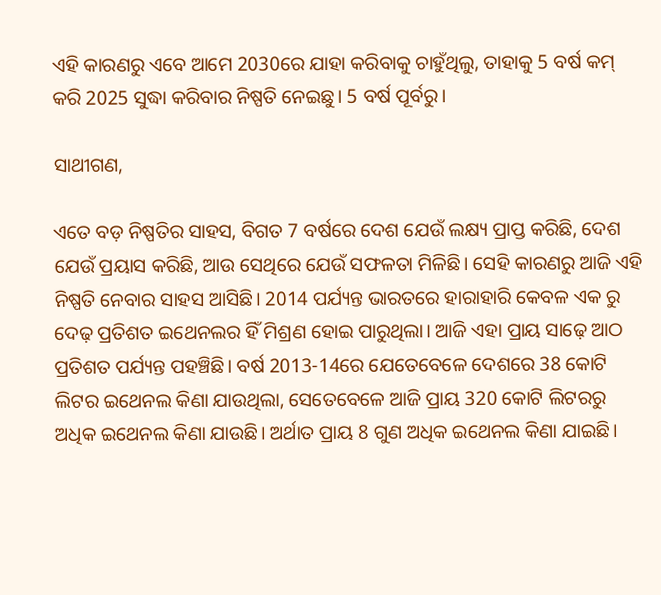ଏହି କାରଣରୁ ଏବେ ଆମେ 2030ରେ ଯାହା କରିବାକୁ ଚାହୁଁଥିଲୁ, ତାହାକୁ 5 ବର୍ଷ କମ୍‍ କରି 2025 ସୁଦ୍ଧା କରିବାର ନିଷ୍ପତି ନେଇଛୁ। 5 ବର୍ଷ ପୂର୍ବରୁ।

ସାଥୀଗଣ,

ଏତେ ବଡ଼ ନିଷ୍ପତିର ସାହସ, ବିଗତ 7 ବର୍ଷରେ ଦେଶ ଯେଉଁ ଲକ୍ଷ୍ୟ ପ୍ରାପ୍ତ କରିଛି, ଦେଶ ଯେଉଁ ପ୍ରୟାସ କରିଛି, ଆଉ ସେଥିରେ ଯେଉଁ ସଫଳତା ମିଳିଛି। ସେହି କାରଣରୁ ଆଜି ଏହି ନିଷ୍ପତି ନେବାର ସାହସ ଆସିଛି। 2014 ପର୍ଯ୍ୟନ୍ତ ଭାରତରେ ହାରାହାରି କେବଳ ଏକ ରୁ ଦେଢ଼ ପ୍ରତିଶତ ଇଥେନଲର ହିଁ ମିଶ୍ରଣ ହୋଇ ପାରୁଥିଲା। ଆଜି ଏହା ପ୍ରାୟ ସାଢ଼େ ଆଠ ପ୍ରତିଶତ ପର୍ଯ୍ୟନ୍ତ ପହଞ୍ଚିଛି। ବର୍ଷ 2013-14ରେ ଯେତେବେଳେ ଦେଶରେ 38 କୋଟି ଲିଟର ଇଥେନଲ କିଣା ଯାଉଥିଲା, ସେତେବେଳେ ଆଜି ପ୍ରାୟ 320 କୋଟି ଲିଟରରୁ ଅଧିକ ଇଥେନଲ କିଣା ଯାଉଛି। ଅର୍ଥାତ ପ୍ରାୟ 8 ଗୁଣ ଅଧିକ ଇଥେନଲ କିଣା ଯାଇଛି।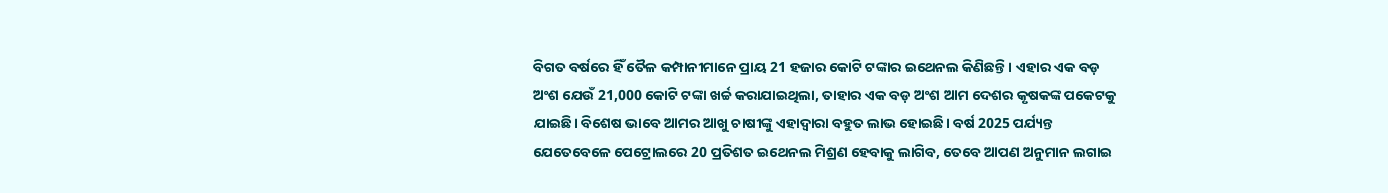ବିଗତ ବର୍ଷରେ ହିଁ ତୈଳ କମ୍ପାନୀମାନେ ପ୍ରାୟ 21 ହଜାର କୋଟି ଟଙ୍କାର ଇଥେନଲ କିଣିଛନ୍ତି। ଏହାର ଏକ ବଡ଼ ଅଂଶ ଯେଉଁ 21,000 କୋଟି ଟଙ୍କା ଖର୍ଚ୍ଚ କରାଯାଇଥିଲା, ତାହାର ଏକ ବଡ଼ ଅଂଶ ଆମ ଦେଶର କୃଷକଙ୍କ ପକେଟକୁ ଯାଇଛି। ବିଶେଷ ଭାବେ ଆମର ଆଖୁ ଚାଷୀଙ୍କୁ ଏହାଦ୍ୱାରା ବହୁତ ଲାଭ ହୋଇଛି। ବର୍ଷ 2025 ପର୍ଯ୍ୟନ୍ତ ଯେତେବେଳେ ପେଟ୍ରୋଲରେ 20 ପ୍ରତିଶତ ଇଥେନଲ ମିଶ୍ରଣ ହେବାକୁ ଲାଗିବ, ତେବେ ଆପଣ ଅନୁମାନ ଲଗାଇ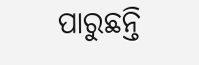ପାରୁଛନ୍ତି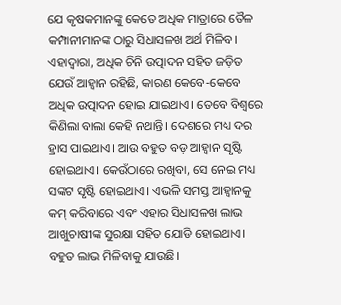ଯେ କୃଷକମାନଙ୍କୁ କେତେ ଅଧିକ ମାତ୍ରାରେ ତୈଳ କମ୍ପାନୀମାନଙ୍କ ଠାରୁ ସିଧାସଳଖ ଅର୍ଥ ମିଳିବ। ଏହାଦ୍ୱାରା, ଅଧିକ ଚିନି ଉତ୍ପାଦନ ସହିତ ଜଡ଼ିତ ଯେଉଁ ଆହ୍ୱାନ ରହିଛି, କାରଣ କେବେ-କେବେ ଅଧିକ ଉତ୍ପାଦନ ହୋଇ ଯାଇଥାଏ। ତେବେ ବିଶ୍ୱରେ କିଣିଲା ବାଲା କେହି ନଥାନ୍ତି। ଦେଶରେ ମଧ୍ୟ ଦର ହ୍ରାସ ପାଇଥାଏ। ଆଉ ବହୁତ ବଡ଼ ଆହ୍ୱାନ ସୃଷ୍ଟି ହୋଇଥାଏ। କେଉଁଠାରେ ରଖିବା, ସେ ନେଇ ମଧ୍ୟ ସଙ୍କଟ ସୃଷ୍ଟି ହୋଇଥାଏ। ଏଭଳି ସମସ୍ତ ଆହ୍ୱାନକୁ କମ୍‍ କରିବାରେ ଏବଂ ଏହାର ସିଧାସଳଖ ଲାଭ ଆଖୁଚାଷୀଙ୍କ ସୁରକ୍ଷା ସହିତ ଯୋଡି ହୋଇଥାଏ। ବହୁତ ଲାଭ ମିଳିବାକୁ ଯାଉଛି।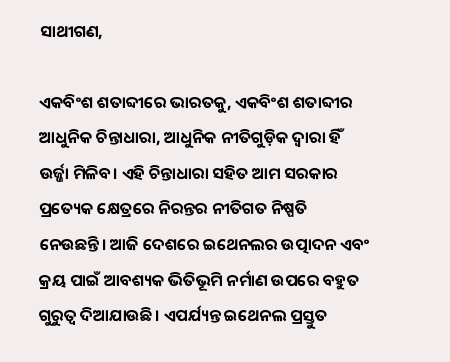ସାଥୀଗଣ,

ଏକବିଂଶ ଶତାବ୍ଦୀରେ ଭାରତକୁ, ଏକବିଂଶ ଶତାବ୍ଦୀର ଆଧୁନିକ ଚିନ୍ତାଧାରା, ଆଧୁନିକ ନୀତିଗୁଡ଼ିକ ଦ୍ୱାରା ହିଁ ଉର୍ଜ୍ଜା ମିଳିବ। ଏହି ଚିନ୍ତାଧାରା ସହିତ ଆମ ସରକାର ପ୍ରତ୍ୟେକ କ୍ଷେତ୍ରରେ ନିରନ୍ତର ନୀତିଗତ ନିଷ୍ପତି ନେଉଛନ୍ତି। ଆଜି ଦେଶରେ ଇଥେନଲର ଉତ୍ପାଦନ ଏବଂ କ୍ରୟ ପାଇଁ ଆବଶ୍ୟକ ଭିତିଭୂମି ନର୍ମାଣ ଉପରେ ବହୁତ ଗୁରୁତ୍ୱ ଦିଆଯାଉଛି। ଏପର୍ଯ୍ୟନ୍ତ ଇଥେନଲ ପ୍ରସ୍ତୁତ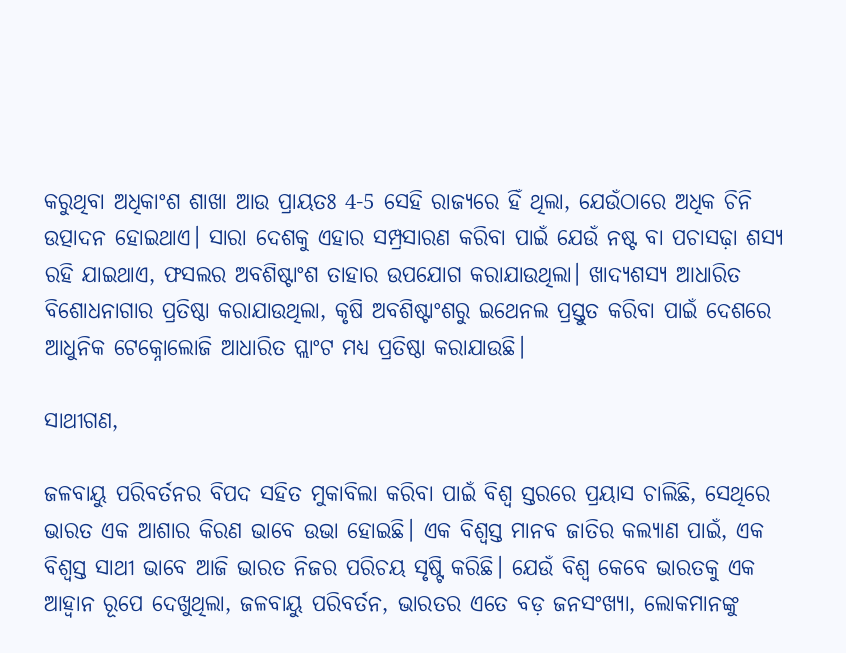କରୁଥିବା ଅଧିକାଂଶ ଶାଖା ଆଉ ପ୍ରାୟତଃ 4-5 ସେହି ରାଜ୍ୟରେ ହିଁ ଥିଲା, ଯେଉଁଠାରେ ଅଧିକ ଚିନି ଉତ୍ପାଦନ ହୋଇଥାଏ। ସାରା ଦେଶକୁ ଏହାର ସମ୍ପ୍ରସାରଣ କରିବା ପାଇଁ ଯେଉଁ ନଷ୍ଟ ବା ପଚାସଢ଼ା ଶସ୍ୟ ରହି ଯାଇଥାଏ, ଫସଲର ଅବଶିଷ୍ଟାଂଶ ତାହାର ଉପଯୋଗ କରାଯାଉଥିଲା। ଖାଦ୍ୟଶସ୍ୟ ଆଧାରିତ ବିଶୋଧନାଗାର ପ୍ରତିଷ୍ଠା କରାଯାଉଥିଲା, କୃଷି ଅବଶିଷ୍ଟାଂଶରୁ ଇଥେନଲ ପ୍ରସ୍ତୁତ କରିବା ପାଇଁ ଦେଶରେ ଆଧୁନିକ ଟେକ୍ନୋଲୋଜି ଆଧାରିତ ପ୍ଲାଂଟ ମଧ୍ୟ ପ୍ରତିଷ୍ଠା କରାଯାଉଛି।

ସାଥୀଗଣ,

ଜଳବାୟୁ ପରିବର୍ତନର ବିପଦ ସହିତ ମୁକାବିଲା କରିବା ପାଇଁ ବିଶ୍ୱ ସ୍ତରରେ ପ୍ରୟାସ ଚାଲିଛି, ସେଥିରେ ଭାରତ ଏକ ଆଶାର କିରଣ ଭାବେ ଉଭା ହୋଇଛି। ଏକ ବିଶ୍ୱସ୍ତ ମାନବ ଜାତିର କଲ୍ୟାଣ ପାଇଁ, ଏକ ବିଶ୍ୱସ୍ତ ସାଥୀ ଭାବେ ଆଜି ଭାରତ ନିଜର ପରିଚୟ ସୃଷ୍ଟି କରିଛି। ଯେଉଁ ବିଶ୍ୱ କେବେ ଭାରତକୁ ଏକ ଆହ୍ୱାନ ରୂପେ ଦେଖୁଥିଲା, ଜଳବାୟୁ ପରିବର୍ତନ, ଭାରତର ଏତେ ବଡ଼ ଜନସଂଖ୍ୟା, ଲୋକମାନଙ୍କୁ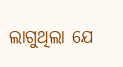ଲାଗୁଥିଲା ଯେ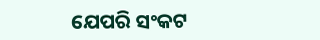ଯେପରି ସଂକଟ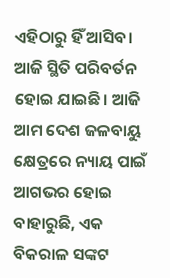ଏହିଠାରୁ ହିଁ ଆସିବ। ଆଜି ସ୍ଥିତି ପରିବର୍ତନ ହୋଇ ଯାଇଛି। ଆଜି ଆମ ଦେଶ ଜଳବାୟୁ କ୍ଷେତ୍ରରେ ନ୍ୟାୟ ପାଇଁ ଆଗଭର ହୋଇ ବାହାରୁଛି, ଏକ ବିକରାଳ ସଙ୍କଟ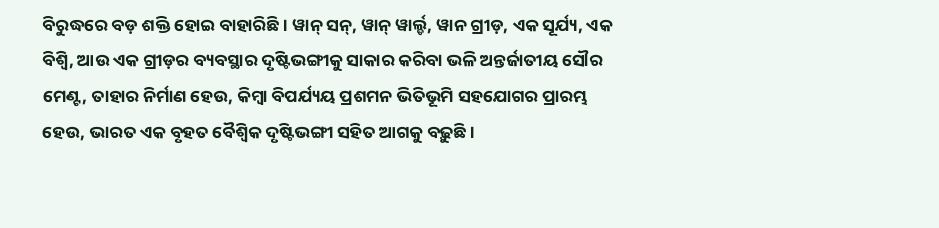ବିରୁଦ୍ଧରେ ବଡ଼ ଶକ୍ତି ହୋଇ ବାହାରିଛି। ୱାନ୍‍ ସନ୍‍, ୱାନ୍‍ ୱାର୍ଲ୍ଡ, ୱାନ ଗ୍ରୀଡ଼, ଏକ ସୂର୍ଯ୍ୟ, ଏକ ବିଶ୍ୱି, ଆଉ ଏକ ଗ୍ରୀଡ଼ର ବ୍ୟବସ୍ଥାର ଦୃଷ୍ଟିଭଙ୍ଗୀକୁ ସାକାର କରିବା ଭଳି ଅନ୍ତର୍ଜାତୀୟ ସୌର ମେଣ୍ଟ, ତାହାର ନିର୍ମାଣ ହେଉ, କିମ୍ବା ବିପର୍ଯ୍ୟୟ ପ୍ରଶମନ ଭିତିଭୂମି ସହଯୋଗର ପ୍ରାରମ୍ଭ ହେଉ, ଭାରତ ଏକ ବୃହତ ବୈଶ୍ୱିକ ଦୃଷ୍ଟିଭଙ୍ଗୀ ସହିତ ଆଗକୁ ବଢ଼ୁଛି।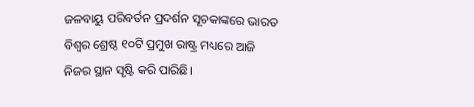ଜଳବାୟୁ ପରିବର୍ତନ ପ୍ରଦର୍ଶନ ସୂଚକାଙ୍କରେ ଭାରତ ବିଶ୍ୱର ଶ୍ରେଷ୍ଠ ୧୦ଟି ପ୍ରମୁଖ ରାଷ୍ଟ୍ର ମଧ୍ୟରେ ଆଜି ନିଜର ସ୍ଥାନ ସୃଷ୍ଟି କରି ପାରିଛି।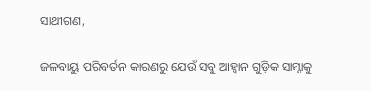ସାଥୀଗଣ,

ଜଳବାୟୁ ପରିବର୍ତନ କାରଣରୁ ଯେଉଁ ସବୁ ଆହ୍ୱାନ ଗୁଡ଼ିକ ସାମ୍ନାକୁ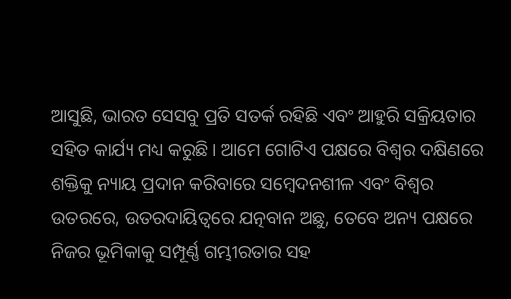ଆସୁଛି, ଭାରତ ସେସବୁ ପ୍ରତି ସତର୍କ ରହିଛି ଏବଂ ଆହୁରି ସକ୍ରିୟତାର ସହିତ କାର୍ଯ୍ୟ ମଧ୍ୟ କରୁଛି। ଆମେ ଗୋଟିଏ ପକ୍ଷରେ ବିଶ୍ୱର ଦକ୍ଷିଣରେ ଶକ୍ତିକୁ ନ୍ୟାୟ ପ୍ରଦାନ କରିବାରେ ସମ୍ବେଦନଶୀଳ ଏବଂ ବିଶ୍ୱର ଉତରରେ, ଉତରଦାୟିତ୍ୱରେ ଯତ୍ନବାନ ଅଛୁ, ତେବେ ଅନ୍ୟ ପକ୍ଷରେ ନିଜର ଭୂମିକାକୁ ସମ୍ପୂର୍ଣ୍ଣ ଗମ୍ଭୀରତାର ସହ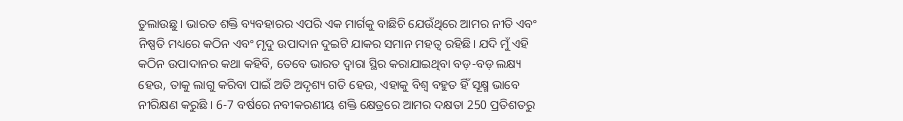ତୁଲାଉଛୁ । ଭାରତ ଶକ୍ତି ବ୍ୟବହାରର ଏପରି ଏକ ମାର୍ଗକୁ ବାଛିଚି ଯେଉଁଥିରେ ଆମର ନୀତି ଏବଂ ନିଷ୍ପତି ମଧ୍ୟରେ କଠିନ ଏବଂ ମୃଦୁ ଉପାଦାନ ଦୁଇଟି ଯାକର ସମାନ ମହତ୍ୱ ରହିଛି। ଯଦି ମୁଁ ଏହି କଠିନ ଉପାଦାନର କଥା କହିବି, ତେବେ ଭାରତ ଦ୍ୱାରା ସ୍ଥିର କରାଯାଇଥିବା ବଡ଼-ବଡ଼ ଲକ୍ଷ୍ୟ ହେଉ, ତାକୁ ଲାଗୁ କରିବା ପାଇଁ ଅତି ଅଦୃଶ୍ୟ ଗତି ହେଉ, ଏହାକୁ ବିଶ୍ୱ ବହୁତ ହିଁ ସୂକ୍ଷ୍ମ ଭାବେ ନୀରିକ୍ଷଣ କରୁଛି । 6-7 ବର୍ଷରେ ନବୀକରଣୀୟ ଶକ୍ତି କ୍ଷେତ୍ରରେ ଆମର ଦକ୍ଷତା 250 ପ୍ରତିଶତରୁ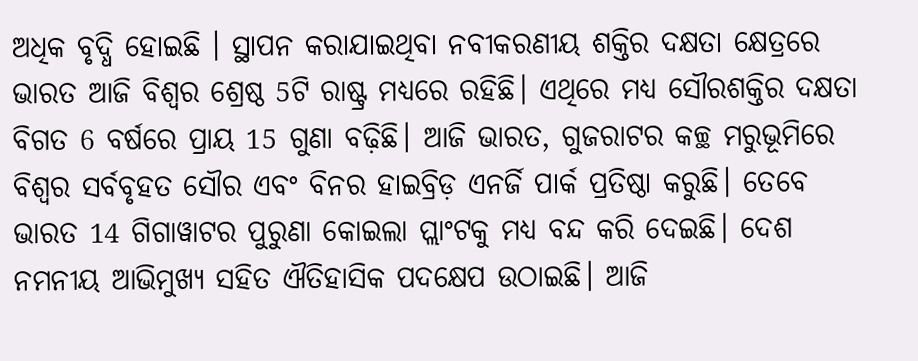ଅଧିକ ବୃଦ୍ଧି ହୋଇଛି । ସ୍ଥାପନ କରାଯାଇଥିବା ନବୀକରଣୀୟ ଶକ୍ତିର ଦକ୍ଷତା କ୍ଷେତ୍ରରେ ଭାରତ ଆଜି ବିଶ୍ୱର ଶ୍ରେଷ୍ଠ 5ଟି ରାଷ୍ଟ୍ର ମଧ୍ୟରେ ରହିଛି। ଏଥିରେ ମଧ୍ୟ ସୌରଶକ୍ତିର ଦକ୍ଷତା ବିଗତ 6 ବର୍ଷରେ ପ୍ରାୟ 15 ଗୁଣା ବଢ଼ିଛି। ଆଜି ଭାରତ, ଗୁଜରାଟର କଚ୍ଛ ମରୁଭୂମିରେ ବିଶ୍ୱର ସର୍ବବୃହତ ସୌର ଏବଂ ବିନର ହାଇବ୍ରିଡ଼ ଏନର୍ଜି ପାର୍କ ପ୍ରତିଷ୍ଠା କରୁଛି। ତେବେ ଭାରତ 14 ଗିଗାୱାଟର ପୁରୁଣା କୋଇଲା ପ୍ଲାଂଟକୁ ମଧ୍ୟ ବନ୍ଦ କରି ଦେଇଛି। ଦେଶ ନମନୀୟ ଆଭିମୁଖ୍ୟ ସହିତ ଐତିହାସିକ ପଦକ୍ଷେପ ଉଠାଇଛି। ଆଜି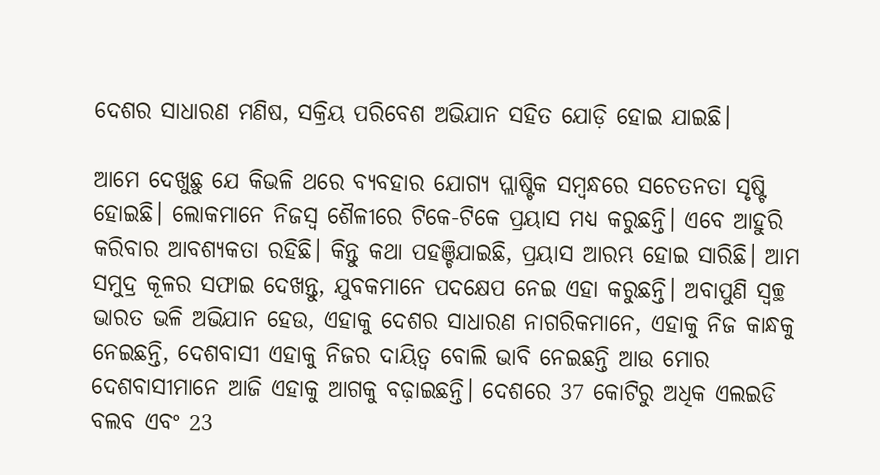ଦେଶର ସାଧାରଣ ମଣିଷ, ସକ୍ରିୟ ପରିବେଶ ଅଭିଯାନ ସହିତ ଯୋଡ଼ି ହୋଇ ଯାଇଛି।

ଆମେ ଦେଖୁଛୁ ଯେ କିଭଳି ଥରେ ବ୍ୟବହାର ଯୋଗ୍ୟ ପ୍ଲାଷ୍ଟିକ ସମ୍ବନ୍ଧରେ ସଚେତନତା ସୃଷ୍ଟି ହୋଇଛି। ଲୋକମାନେ ନିଜସ୍ୱ ଶୈଳୀରେ ଟିକେ-ଟିକେ ପ୍ରୟାସ ମଧ୍ୟ କରୁଛନ୍ତି। ଏବେ ଆହୁରି କରିବାର ଆବଶ୍ୟକତା ରହିଛି। କିନ୍ତୁ କଥା ପହଞ୍ଚିଯାଇଛି, ପ୍ରୟାସ ଆରମ୍ଭ ହୋଇ ସାରିଛି। ଆମ ସମୁଦ୍ର କୂଳର ସଫାଇ ଦେଖନ୍ତୁ, ଯୁବକମାନେ ପଦକ୍ଷେପ ନେଇ ଏହା କରୁଛନ୍ତି। ଅବାପୁଣି ସ୍ୱଚ୍ଛ ଭାରତ ଭଳି ଅଭିଯାନ ହେଉ, ଏହାକୁ ଦେଶର ସାଧାରଣ ନାଗରିକମାନେ, ଏହାକୁ ନିଜ କାନ୍ଧକୁ ନେଇଛନ୍ତି, ଦେଶବାସୀ ଏହାକୁ ନିଜର ଦାୟିତ୍ୱ ବୋଲି ଭାବି ନେଇଛନ୍ତି ଆଉ ମୋର ଦେଶବାସୀମାନେ ଆଜି ଏହାକୁ ଆଗକୁ ବଢ଼ାଇଛନ୍ତି। ଦେଶରେ 37 କୋଟିରୁ ଅଧିକ ଏଲଇଡି ବଲବ ଏବଂ 23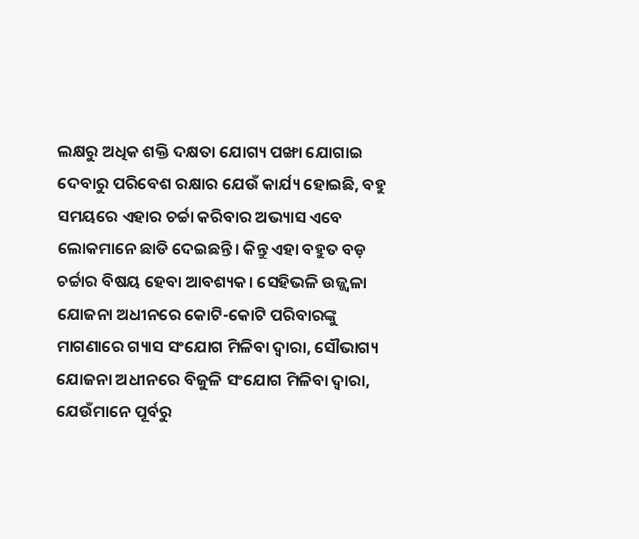ଲକ୍ଷରୁ ଅଧିକ ଶକ୍ତି ଦକ୍ଷତା ଯୋଗ୍ୟ ପଙ୍ଖା ଯୋଗାଇ ଦେବାରୁ ପରିବେଶ ରକ୍ଷାର ଯେଉଁ କାର୍ଯ୍ୟ ହୋଇଛି, ବହୁ ସମୟରେ ଏହାର ଚର୍ଚ୍ଚା କରିବାର ଅଭ୍ୟାସ ଏବେ ଲୋକମାନେ ଛାଡି ଦେଇଛନ୍ତି। କିନ୍ତୁ ଏହା ବହୁତ ବଡ଼ ଚର୍ଚ୍ଚାର ବିଷୟ ହେବା ଆବଶ୍ୟକ। ସେହିଭଳି ଉଜ୍ଜ୍ୱଳା ଯୋଜନା ଅଧୀନରେ କୋଟି-କୋଟି ପରିବାରଙ୍କୁ ମାଗଣାରେ ଗ୍ୟାସ ସଂଯୋଗ ମିଳିବା ଦ୍ୱାରା, ସୌଭାଗ୍ୟ ଯୋଜନା ଅଧୀନରେ ବିଜୁଳି ସଂଯୋଗ ମିଳିବା ଦ୍ୱାରା, ଯେଉଁମାନେ ପୂର୍ବରୁ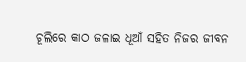ଚୂଲିରେ କାଠ ଜଳାଇ ଧୂଆଁ ସହିତ ନିଜର ଜୀବନ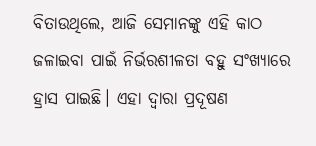ବିତାଉଥିଲେ, ଆଜି ସେମାନଙ୍କୁ ଏହି କାଠ ଜଳାଇବା ପାଇଁ ନିର୍ଭରଶୀଳତା ବହୁ ସଂଖ୍ୟାରେ ହ୍ରାସ ପାଇଛି। ଏହା ଦ୍ୱାରା ପ୍ରଦୂଷଣ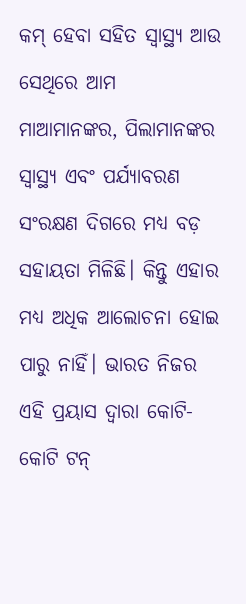କମ୍‍ ହେବା ସହିତ ସ୍ୱାସ୍ଥ୍ୟ ଆଉ ସେଥିରେ ଆମ ମାଆମାନଙ୍କର, ପିଲାମାନଙ୍କର ସ୍ୱାସ୍ଥ୍ୟ ଏବଂ ପର୍ଯ୍ୟାବରଣ ସଂରକ୍ଷଣ ଦିଗରେ ମଧ୍ୟ ବଡ଼ ସହାୟତା ମିଳିଛି। କିନ୍ତୁ ଏହାର ମଧ୍ୟ ଅଧିକ ଆଲୋଚନା ହୋଇ ପାରୁ ନାହିଁ। ଭାରତ ନିଜର ଏହି ପ୍ରୟାସ ଦ୍ୱାରା କୋଟି-କୋଟି ଟନ୍‍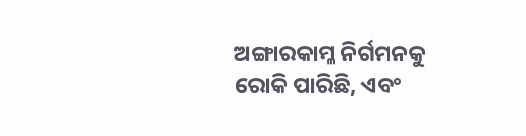ଅଙ୍ଗାରକାମ୍ଳ ନିର୍ଗମନକୁ ରୋକି ପାରିଛି, ଏବଂ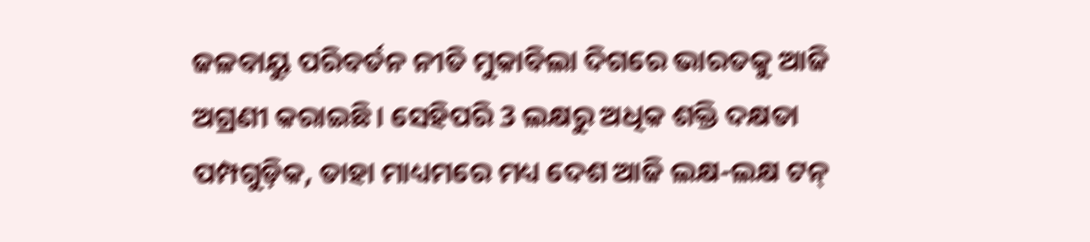ଜଳବାୟୁ ପରିବର୍ତନ ନୀତି ମୁକାବିଲା ଦିଗରେ ଭାରତକୁ ଆଜି ଅଗ୍ରଣୀ କରାଇଛି। ସେହିପରି 3 ଲକ୍ଷରୁ ଅଧିକ ଶକ୍ତି ଦକ୍ଷତା ପମ୍ପଗୁଡ଼ିକ, ତାହା ମାଧ୍ୟମରେ ମଧ୍ୟ ଦେଶ ଆଜି ଲକ୍ଷ-ଲକ୍ଷ ଟନ୍‍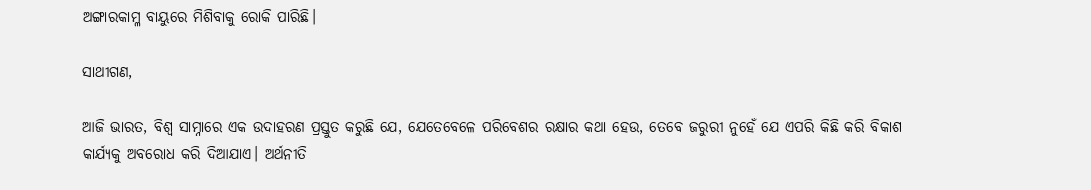ଅଙ୍ଗାରକାମ୍ଳ ବାୟୁରେ ମିଶିବାକୁ ରୋକି ପାରିଛି।

ସାଥୀଗଣ,

ଆଜି ଭାରତ, ବିଶ୍ୱ ସାମ୍ନାରେ ଏକ ଉଦାହରଣ ପ୍ରସ୍ତୁତ କରୁଛି ଯେ, ଯେତେବେଳେ ପରିବେଶର ରକ୍ଷାର କଥା ହେଉ, ତେବେ ଜରୁରୀ ନୁହେଁ ଯେ ଏପରି କିଛି କରି ବିକାଶ କାର୍ଯ୍ୟକୁ ଅବରୋଧ କରି ଦିଆଯାଏ। ଅର୍ଥନୀତି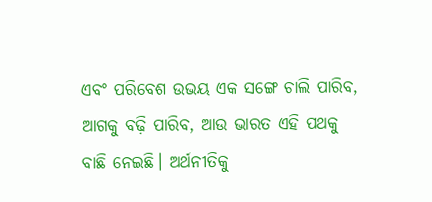ଏବଂ ପରିବେଶ ଉଭୟ ଏକ ସଙ୍ଗେ ଚାଲି ପାରିବ, ଆଗକୁ ବଢ଼ି ପାରିବ, ଆଉ ଭାରତ ଏହି ପଥକୁ ବାଛି ନେଇଛି। ଅର୍ଥନୀତିକୁ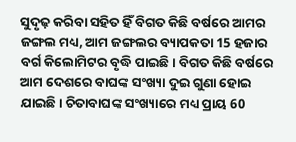ସୁଦୃଢ଼ କରିବା ସହିତ ହିଁ ବିଗତ କିଛି ବର୍ଷରେ ଆମର ଜଙ୍ଗଲ ମଧ୍ୟ, ଆମ ଜଙ୍ଗଲର ବ୍ୟାପକତା 15 ହଜାର ବର୍ଗ କିଲୋମିଟର ବୃଦ୍ଧି ପାଇଛି। ବିଗତ କିଛି ବର୍ଷରେ ଆମ ଦେଶରେ ବାଘଙ୍କ ସଂଖ୍ୟା ଦୁଇ ଗୁଣା ହୋଇ ଯାଇଛି। ଚିତାବାଘଙ୍କ ସଂଖ୍ୟାରେ ମଧ୍ୟ ପ୍ରାୟ 60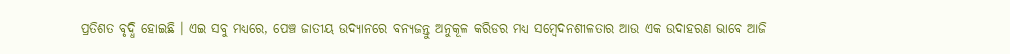ପ୍ରତିଶତ ବୃଦ୍ଧି ହୋଇଛି । ଏଇ ସବୁ ମଧ୍ୟରେ, ପେଞ୍ଚ ଜାତୀୟ ଉଦ୍ୟାନରେ ବନ୍ୟଜନ୍ତୁ ଅନୁକୂଳ କରିଡର ମଧ୍ୟ ସମ୍ବେଦନଶୀଳତାର ଆଉ ଏକ ଉଦାହରଣ ଭାବେ ଆଜି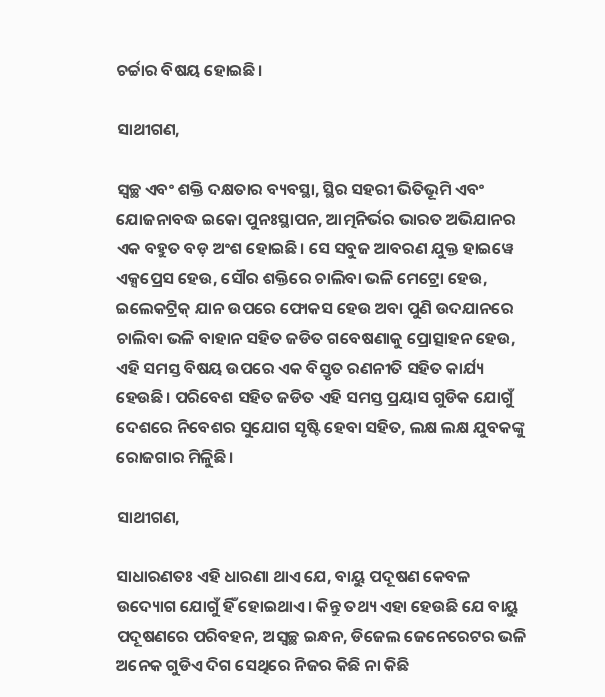ଚର୍ଚ୍ଚାର ବିଷୟ ହୋଇଛି।

ସାଥୀଗଣ,

ସ୍ୱଚ୍ଛ ଏବଂ ଶକ୍ତି ଦକ୍ଷତାର ବ୍ୟବସ୍ଥା, ସ୍ଥିର ସହରୀ ଭିତିଭୂମି ଏବଂ ଯୋଜନାବଦ୍ଧ ଇକୋ ପୁନଃସ୍ଥାପନ, ଆତ୍ମନିର୍ଭର ଭାରତ ଅଭିଯାନର ଏକ ବହୁତ ବଡ଼ ଅଂଶ ହୋଇଛି। ସେ ସବୁଜ ଆବରଣ ଯୁକ୍ତ ହାଇୱେ ଏକ୍ସପ୍ରେସ ହେଉ, ସୌର ଶକ୍ତିରେ ଚାଲିବା ଭଳି ମେଟ୍ରୋ ହେଉ, ଇଲେକଟ୍ରିକ୍‍ ଯାନ ଉପରେ ଫୋକସ ହେଉ ଅବା ପୁଣି ଉଦଯାନରେ ଚାଲିବା ଭଳି ବାହାନ ସହିତ ଜଡିତ ଗବେଷଣାକୁ ପ୍ରୋତ୍ସାହନ ହେଉ, ଏହି ସମସ୍ତ ବିଷୟ ଉପରେ ଏକ ବିସ୍ତୃତ ରଣନୀତି ସହିତ କାର୍ଯ୍ୟ ହେଉଛି। ପରିବେଶ ସହିତ ଜଡିତ ଏହି ସମସ୍ତ ପ୍ରୟାସ ଗୁଡିକ ଯୋଗୁଁ ଦେଶରେ ନିବେଶର ସୁଯୋଗ ସୃଷ୍ଟି ହେବା ସହିତ, ଲକ୍ଷ ଲକ୍ଷ ଯୁବକଙ୍କୁ ରୋଜଗାର ମିଳୁିଛି।

ସାଥୀଗଣ,

ସାଧାରଣତଃ ଏହି ଧାରଣା ଥାଏ ଯେ, ବାୟୁ ପଦୂଷଣ କେବଳ ଉଦ୍ୟୋଗ ଯୋଗୁଁ ହିଁ ହୋଇଥାଏ। କିନ୍ତୁ ତଥ୍ୟ ଏହା ହେଉଛି ଯେ ବାୟୁ ପଦୂଷଣରେ ପରିବହନ, ଅସ୍ୱଚ୍ଛ ଇନ୍ଧନ, ଡିଜେଲ ଜେନେରେଟର ଭଳି ଅନେକ ଗୁଡିଏ ଦିଗ ସେଥିରେ ନିଜର କିଛି ନା କିଛି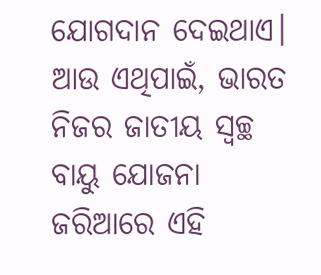ଯୋଗଦାନ ଦେଇଥାଏ। ଆଉ ଏଥିପାଇଁ, ଭାରତ ନିଜର ଜାତୀୟ ସ୍ୱଚ୍ଛ ବାୟୁ ଯୋଜନା ଜରିଆରେ ଏହି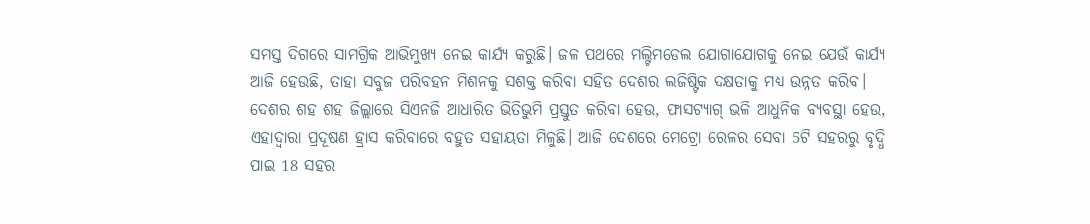ସମସ୍ତ ଦିଗରେ ସାମଗ୍ରିକ ଆଭିମୁଖ୍ୟ ନେଇ କାର୍ଯ୍ୟ କରୁଛି। ଜଳ ପଥରେ ମଲ୍ଟିମଡେଲ ଯୋଗାଯୋଗକୁ ନେଇ ଯେଉଁ କାର୍ଯ୍ୟ ଆଜି ହେଉଛି, ତାହା ସବୁଜ ପରିବହନ ମିଶନକୁ ସଶକ୍ତ କରିବା ସହିତ ଦେଶର ଲଜିଷ୍ଟିକ ଦକ୍ଷତାକୁ ମଧ୍ୟ ଉନ୍ନତ କରିବ। ଦେଶର ଶହ ଶହ ଜିଲ୍ଲାରେ ସିଏନଜି ଆଧାରିତ ଭିତିଭୁମି ପ୍ରସ୍ତୁତ କରିବା ହେଉ, ଫାସଟ୍ୟାଗ୍‍ ଭଳି ଆଧୁନିକ ବ୍ୟବସ୍ଥା ହେଉ, ଏହାଦ୍ୱାରା ପ୍ରଦୂଷଣ ହ୍ରାସ କରିବାରେ ବହୁତ ସହାୟତା ମିଳୁଛି। ଆଜି ଦେଶରେ ମେଟ୍ରୋ ରେଳର ସେବା 5ଟି ସହରରୁ ବୃଦ୍ଧି ପାଇ 18 ସହର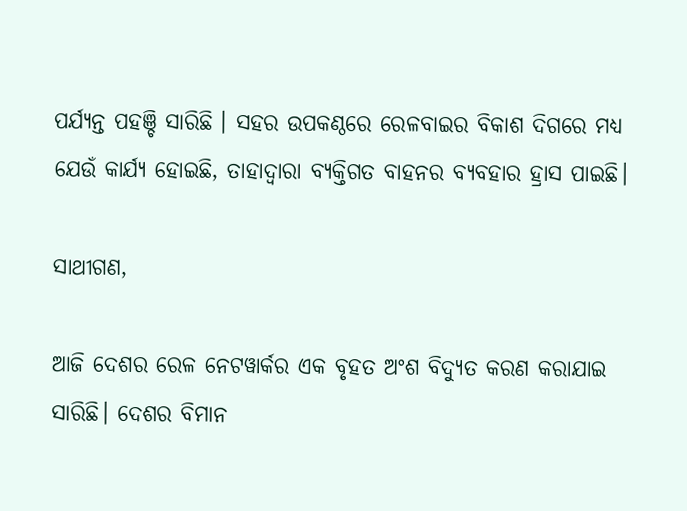ପର୍ଯ୍ୟନ୍ତ ପହଞ୍ଚି ସାରିଛି । ସହର ଉପକଣ୍ଠରେ ରେଳବାଇର ବିକାଶ ଦିଗରେ ମଧ୍ୟ ଯେଉଁ କାର୍ଯ୍ୟ ହୋଇଛି, ତାହାଦ୍ୱାରା ବ୍ୟକ୍ତିଗତ ବାହନର ବ୍ୟବହାର ହ୍ରାସ ପାଇଛି।

ସାଥୀଗଣ,

ଆଜି ଦେଶର ରେଳ ନେଟୱାର୍କର ଏକ ବୃହତ ଅଂଶ ବିଦ୍ୟୁତ କରଣ କରାଯାଇ ସାରିଛି। ଦେଶର ବିମାନ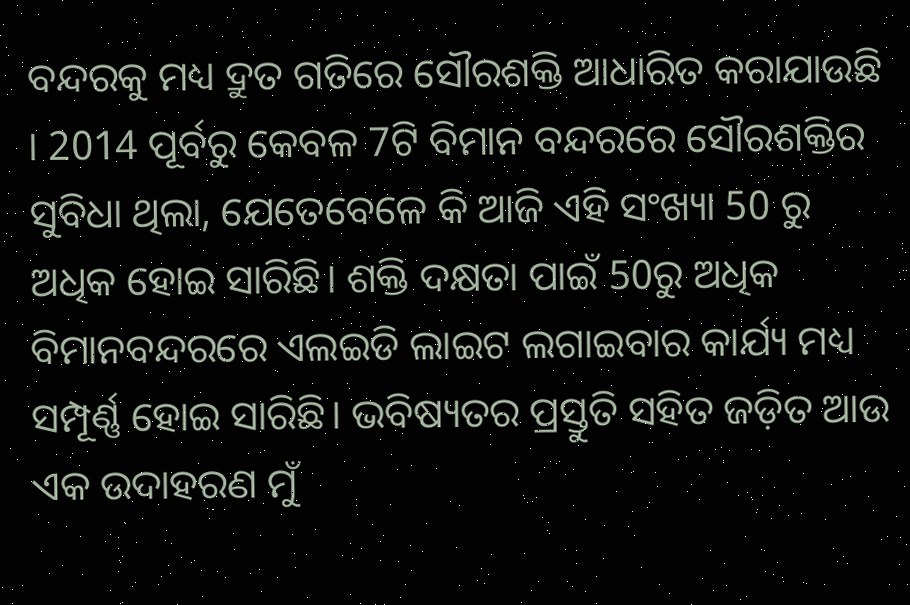ବନ୍ଦରକୁ ମଧ୍ୟ ଦ୍ରୁତ ଗତିରେ ସୌରଶକ୍ତି ଆଧାରିତ କରାଯାଉଛି । 2014 ପୂର୍ବରୁ କେବଳ 7ଟି ବିମାନ ବନ୍ଦରରେ ସୌରଶକ୍ତିର ସୁବିଧା ଥିଲା, ଯେତେବେଳେ କି ଆଜି ଏହି ସଂଖ୍ୟା 50 ରୁ ଅଧିକ ହୋଇ ସାରିଛି। ଶକ୍ତି ଦକ୍ଷତା ପାଇଁ 50ରୁ ଅଧିକ ବିମାନବନ୍ଦରରେ ଏଲଇଡି ଲାଇଟ ଲଗାଇବାର କାର୍ଯ୍ୟ ମଧ୍ୟ ସମ୍ପୂର୍ଣ୍ଣ ହୋଇ ସାରିଛି। ଭବିଷ୍ୟତର ପ୍ରସ୍ତୁତି ସହିତ ଜଡ଼ିତ ଆଉ ଏକ ଉଦାହରଣ ମୁଁ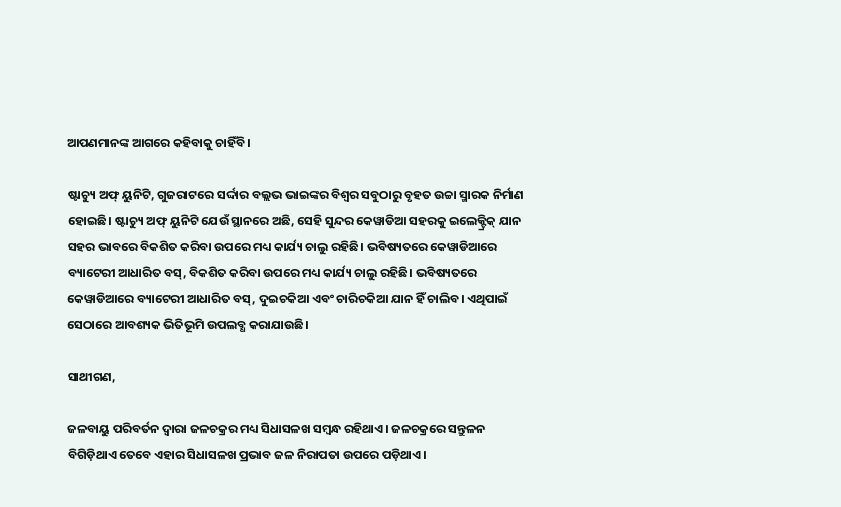ଆପଣମାନଙ୍କ ଆଗରେ କହିବାକୁ ଚାହିଁବି।

ଷ୍ଟାଚ୍ୟୁ ଅଫ୍‍ ୟୁନିଟି, ଗୁଜରାଟରେ ସର୍ଦ୍ଦାର ବଲ୍ଲଭ ଭାଇଙ୍କର ବିଶ୍ୱର ସବୁଠାରୁ ବୃହତ ଉଚ୍ଚା ସ୍ମାରକ ନିର୍ମାଣ ହୋଇଛି। ଷ୍ଟାଚ୍ୟୁ ଅଫ୍‍ ୟୁନିଟି ଯେଉଁ ସ୍ଥାନରେ ଅଛି, ସେହି ସୁନ୍ଦର କେୱାଡିଆ ସହରକୁ ଇଲେକ୍ଟ୍ରିକ୍‍ ଯାନ ସହର ଭାବରେ ବିକଶିତ କରିବା ଉପରେ ମଧ୍ୟ କାର୍ଯ୍ୟ ଚାଲୁ ରହିଛି। ଭବିଷ୍ୟତରେ କେୱାଡିଆରେ ବ୍ୟାଟେରୀ ଆଧାରିତ ବସ୍‍, ବିକଶିତ କରିବା ଉପରେ ମଧ୍ୟ କାର୍ଯ୍ୟ ଚାଲୁ ରହିଛି। ଭବିଷ୍ୟତରେ କେୱାଡିଆରେ ବ୍ୟାଟେରୀ ଆଧାରିତ ବସ୍‍, ଦୁଇଚକିଆ ଏବଂ ଚାରିଚକିଆ ଯାନ ହିଁ ଚାଲିବ। ଏଥିପାଇଁ ସେଠାରେ ଆବଶ୍ୟକ ଭିତିଭୂମି ଉପଲବ୍ଧ କରାଯାଉଛି।

ସାଥୀଗଣ,

ଜଳବାୟୁ ପରିବର୍ତନ ଦ୍ୱାରା ଜଳଚକ୍ରର ମଧ୍ୟ ସିଧାସଳଖ ସମ୍ବନ୍ଧ ରହିଥାଏ। ଜଳଚକ୍ରରେ ସନ୍ତୁଳନ ବିଗିଡ଼ିଥାଏ ତେବେ ଏହାର ସିଧାସଳଖ ପ୍ରଭାବ ଜଳ ନିରାପତା ଉପରେ ପଡ଼ିଥାଏ।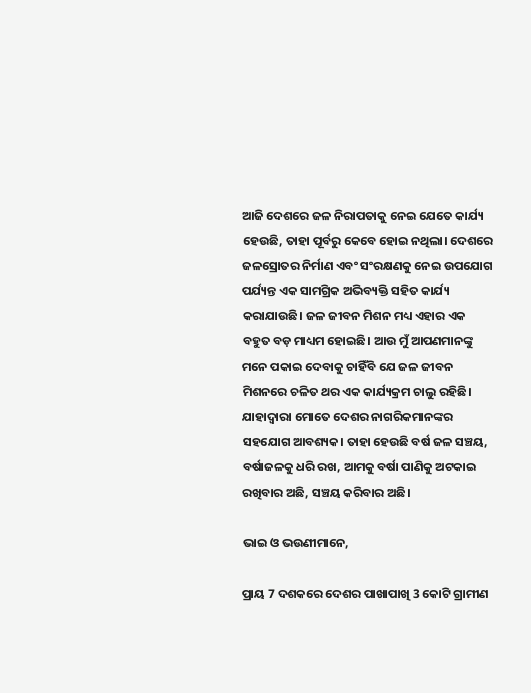ଆଜି ଦେଶରେ ଜଳ ନିରାପତାକୁ ନେଇ ଯେତେ କାର୍ଯ୍ୟ ହେଉଛି, ତାହା ପୂର୍ବରୁ କେବେ ହୋଇ ନଥିଲା। ଦେଶରେ ଜଳସ୍ରୋତର ନିର୍ମାଣ ଏବଂ ସଂରକ୍ଷଣକୁ ନେଇ ଉପଯୋଗ ପର୍ଯ୍ୟନ୍ତ ଏକ ସାମଗ୍ରିକ ଅଭିବ୍ୟକ୍ତି ସହିତ କାର୍ଯ୍ୟ କରାଯାଉଛି। ଜଳ ଜୀବନ ମିଶନ ମଧ୍ୟ ଏହାର ଏକ ବହୁତ ବଡ଼ ମାଧ୍ୟମ ହୋଇଛି। ଆଉ ମୁଁ ଆପଣମାନଙ୍କୁ ମନେ ପକାଇ ଦେବାକୁ ଚାହିଁବି ଯେ ଜଳ ଜୀବନ ମିଶନରେ ଚଳିତ ଥର ଏକ କାର୍ଯ୍ୟକ୍ରମ ଚାଲୁ ରହିଛି। ଯାହାଦ୍ୱାରା ମୋତେ ଦେଶର ନାଗରିକମାନଙ୍କର ସହଯୋଗ ଆବଶ୍ୟକ। ତାହା ହେଉଛି ବର୍ଷ ଜଳ ସଞ୍ଚୟ, ବର୍ଷାଜଳକୁ ଧରି ରଖ, ଆମକୁ ବର୍ଷା ପାଣିକୁ ଅଟକାଇ ରଖିବାର ଅଛି, ସଞ୍ଚୟ କରିବାର ଅଛି।

ଭାଇ ଓ ଭଉଣୀମାନେ,

ପ୍ରାୟ 7 ଦଶକରେ ଦେଶର ପାଖାପାଖି 3 କୋଟି ଗ୍ରାମୀଣ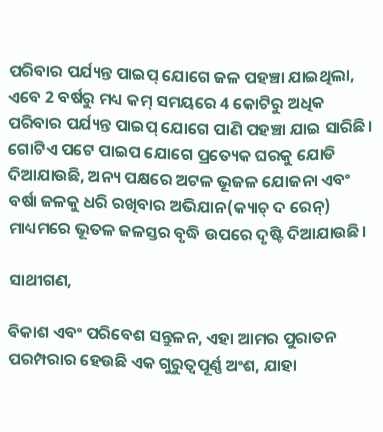ପରିବାର ପର୍ଯ୍ୟନ୍ତ ପାଇପ୍‍ ଯୋଗେ ଜଳ ପହଞ୍ଚା ଯାଇଥିଲା, ଏବେ 2 ବର୍ଷରୁ ମଧ୍ୟ କମ୍‍ ସମୟରେ 4 କୋଟିରୁ ଅଧିକ ପରିବାର ପର୍ଯ୍ୟନ୍ତ ପାଇପ୍‍ ଯୋଗେ ପାଣି ପହଞ୍ଚା ଯାଇ ସାରିଛି। ଗୋଟିଏ ପଟେ ପାଇପ ଯୋଗେ ପ୍ରତ୍ୟେକ ଘରକୁ ଯୋଡି ଦିଆଯାଉଛି, ଅନ୍ୟ ପକ୍ଷରେ ଅଟଳ ଭୂଜଳ ଯୋଜନା ଏବଂ ବର୍ଷା ଜଳକୁ ଧରି ରଖିବାର ଅଭିଯାନ(କ୍ୟାଚ୍‍ ଦ ରେନ୍‍) ମାଧ୍ୟମରେ ଭୂତଳ ଜଳସ୍ତର ବୃଦ୍ଧି ଉପରେ ଦୃଷ୍ଟି ଦିଆଯାଉଛି।

ସାଥୀଗଣ,

ବିକାଶ ଏବଂ ପରିବେଶ ସନ୍ତୁଳନ, ଏହା ଆମର ପୁରାତନ ପରମ୍ପରାର ହେଉଛି ଏକ ଗୁରୁତ୍ୱପୂର୍ଣ୍ଣ ଅଂଶ, ଯାହା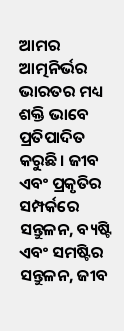ଆମର ଆତ୍ମନିର୍ଭର ଭାରତର ମଧ୍ୟ ଶକ୍ତି ଭାବେ ପ୍ରତିପାଦିତ କରୁଛି। ଜୀବ ଏବଂ ପ୍ରକୃତିର ସମ୍ପର୍କରେ ସନ୍ତୁଳନ, ବ୍ୟଷ୍ଟି ଏବଂ ସମଷ୍ଟିର ସନ୍ତୁଳନ, ଜୀବ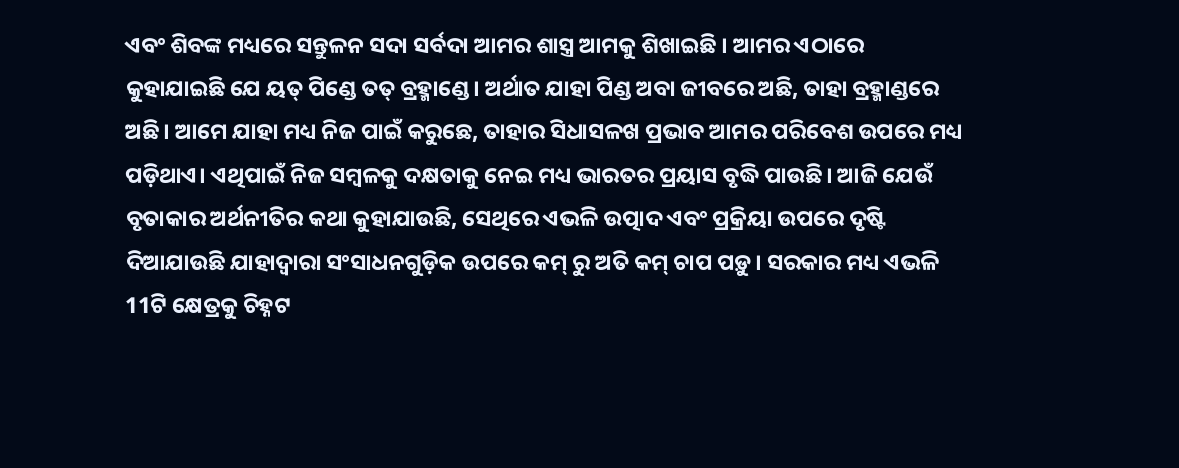ଏବଂ ଶିବଙ୍କ ମଧ୍ୟରେ ସନ୍ତୁଳନ ସଦା ସର୍ବଦା ଆମର ଶାସ୍ତ୍ର ଆମକୁ ଶିଖାଇଛି । ଆମର ଏଠାରେ କୁହାଯାଇଛି ଯେ ୟତ୍‍ ପିଣ୍ଡେ ତତ୍‍ ବ୍ରହ୍ମାଣ୍ଡେ। ଅର୍ଥାତ ଯାହା ପିଣ୍ଡ ଅବା ଜୀବରେ ଅଛି, ତାହା ବ୍ରହ୍ମାଣ୍ଡରେ ଅଛି। ଆମେ ଯାହା ମଧ୍ୟ ନିଜ ପାଇଁ କରୁଛେ, ତାହାର ସିଧାସଳଖ ପ୍ରଭାବ ଆମର ପରିବେଶ ଉପରେ ମଧ୍ୟ ପଡ଼ିଥାଏ। ଏଥିପାଇଁ ନିଜ ସମ୍ବଳକୁ ଦକ୍ଷତାକୁ ନେଇ ମଧ୍ୟ ଭାରତର ପ୍ରୟାସ ବୃଦ୍ଧି ପାଉଛି। ଆଜି ଯେଉଁ ବୃତାକାର ଅର୍ଥନୀତିର କଥା କୁହାଯାଉଛି, ସେଥିରେ ଏଭଳି ଉତ୍ପାଦ ଏବଂ ପ୍ରକ୍ରିୟା ଉପରେ ଦୃଷ୍ଟି ଦିଆଯାଉଛି ଯାହାଦ୍ୱାରା ସଂସାଧନଗୁଡ଼ିକ ଉପରେ କମ୍‍ ରୁ ଅତି କମ୍‍ ଚାପ ପଡ଼ୁ। ସରକାର ମଧ୍ୟ ଏଭଳି 11ଟି କ୍ଷେତ୍ରକୁ ଚିହ୍ନଟ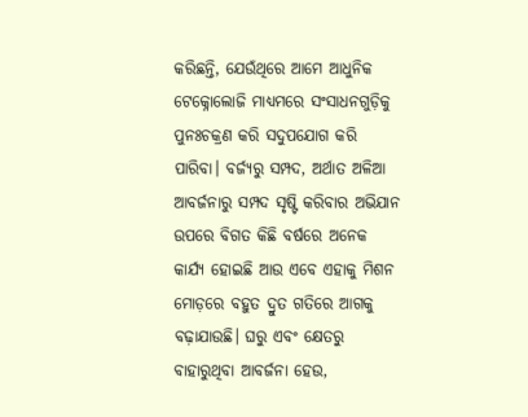କରିଛନ୍ତି, ଯେଉଁଥିରେ ଆମେ ଆଧୁନିକ ଟେକ୍ନୋଲୋଜି ମାଧ୍ୟମରେ ସଂସାଧନଗୁଡ଼ିକୁ ପୁନଃଚକ୍ରଣ କରି ସଦୁପଯୋଗ କରି ପାରିବା। ବର୍ଜ୍ୟରୁ ସମ୍ପଦ, ଅର୍ଥାତ ଅଳିଆ ଆବର୍ଜନାରୁ ସମ୍ପଦ ସୃଷ୍ଟି କରିବାର ଅଭିଯାନ ଉପରେ ବିଗତ କିଛି ବର୍ଷରେ ଅନେକ କାର୍ଯ୍ୟ ହୋଇଛି ଆଉ ଏବେ ଏହାକୁ ମିଶନ ମୋଡ଼ରେ ବହୁତ ଦ୍ରୁତ ଗତିରେ ଆଗକୁ ବଢ଼ାଯାଉଛି। ଘରୁ ଏବଂ କ୍ଷେତରୁ ବାହାରୁଥିବା ଆବର୍ଜନା ହେଉ,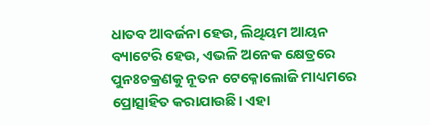ଧାତବ ଆବର୍ଜନା ହେଉ, ଲିଥିୟମ ଆୟନ ବ୍ୟାଟେରି ହେଉ, ଏଭଳି ଅନେକ କ୍ଷେତ୍ରରେ ପୁନଃଚକ୍ରଣକୁ ନୂତନ ଟେକ୍ନୋଲୋଜି ମାଧ୍ୟମରେ ପ୍ରୋତ୍ସାହିତ କରାଯାଉଛି। ଏହା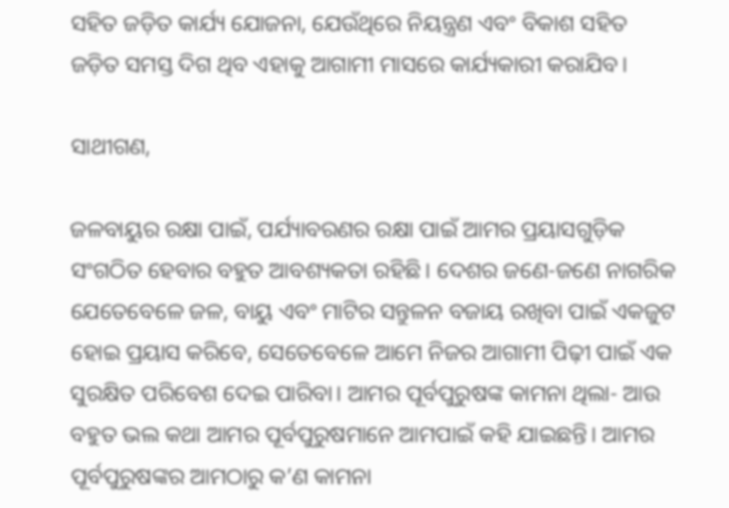ସହିତ ଜଡ଼ିତ କାର୍ଯ୍ୟ ଯୋଜନା, ଯେଉଁଥିରେ ନିୟନ୍ତ୍ରଣ ଏବଂ ବିକାଶ ସହିତ ଜଡ଼ିତ ସମସ୍ତ ଦିଗ ଥିବ ଏହାକୁ ଆଗାମୀ ମାସରେ କାର୍ଯ୍ୟକାରୀ କରାଯିବ।

ସାଥୀଗଣ,

ଜଳବାୟୁର ରକ୍ଷା ପାଇଁ, ପର୍ଯ୍ୟାବରଣର ରକ୍ଷା ପାଇଁ ଆମର ପ୍ରୟାସଗୁଡ଼ିକ ସଂଗଠିତ ହେବାର ବହୁତ ଆବଶ୍ୟକତା ରହିଛି। ଦେଶର ଜଣେ-ଜଣେ ନାଗରିକ ଯେତେବେଳେ ଜଳ, ବାୟୁ ଏବଂ ମାଟିର ସନ୍ତୁଳନ ବଜାୟ ରଖିବା ପାଇଁ ଏକଜୁଟ ହୋଇ ପ୍ରୟାସ କରିବେ, ସେତେବେଳେ ଆମେ ନିଜର ଆଗାମୀ ପିଢ଼ୀ ପାଇଁ ଏକ ସୁରକ୍ଷିତ ପରିବେଶ ଦେଇ ପାରିବା। ଆମର ପୂର୍ବପୁରୁଷଙ୍କ କାମନା ଥିଲା- ଆଉ ବହୁତ ଭଲ କଥା ଆମର ପୂର୍ବପୁରୁଷମାନେ ଆମପାଇଁ କହି ଯାଇଛନ୍ତି। ଆମର ପୂର୍ବପୁରୁଷଙ୍କର ଆମଠାରୁ କ’ଣ କାମନା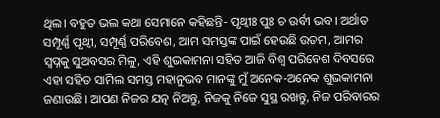ଥିଲ। ବହୁତ ଭଲ କଥା ସେମାନେ କହିଛନ୍ତି- ପୃଥ୍ୱୀଃ ପୁଃ ଚ ଉର୍ବୀ ଭବ। ଅର୍ଥାତ ସମ୍ପୂର୍ଣ୍ଣ ପୃଥ୍ୱୀ, ସମ୍ପୂର୍ଣ୍ଣ ପରିବେଶ, ଆମ ସମସ୍ତଙ୍କ ପାଇଁ ହେଉଛି ଉତମ, ଆମର ସ୍ୱପ୍ନକୁ ସୁଅବସର ମିଳୁ, ଏହି ଶୁଭକାମନା ସହିତ ଆଜି ବିଶ୍ୱ ପରିବେଶ ଦିବସରେ ଏହା ସହିତ ସାମିଲ ସମସ୍ତ ମହାନୁଭବ ମାନଙ୍କୁ ମୁଁ ଅନେକ-ଅନେକ ଶୁଭକାମନା ଜଣାଉଛି। ଆପଣ ନିଜର ଯତ୍ନ ନିଅନ୍ତୁ, ନିଜକୁ ନିଜେ ସୁସ୍ଥ ରଖନ୍ତୁ, ନିଜ ପରିବାରର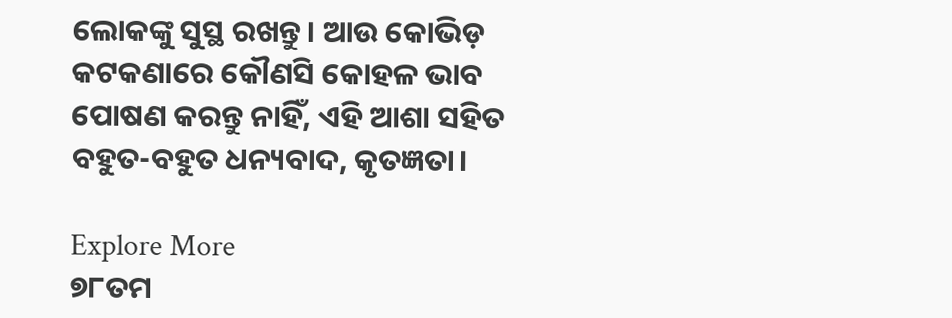ଲୋକଙ୍କୁ ସୁସ୍ଥ ରଖନ୍ତୁ। ଆଉ କୋଭିଡ଼ କଟକଣାରେ କୌଣସି କୋହଳ ଭାବ ପୋଷଣ କରନ୍ତୁ ନାହିଁ, ଏହି ଆଶା ସହିତ ବହୁତ-ବହୁତ ଧନ୍ୟବାଦ, କୃତଜ୍ଞତା।

Explore More
୭୮ତମ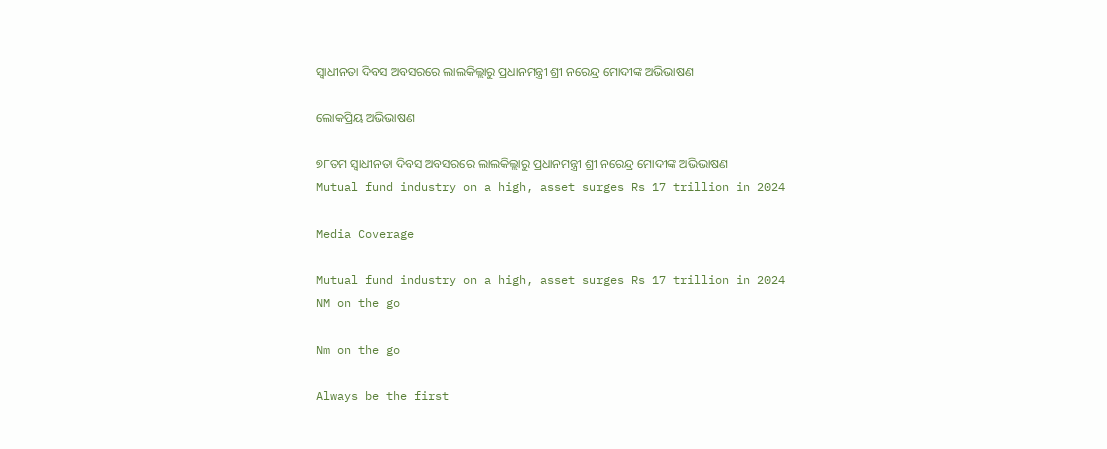ସ୍ୱାଧୀନତା ଦିବସ ଅବସରରେ ଲାଲକିଲ୍ଲାରୁ ପ୍ରଧାନମନ୍ତ୍ରୀ ଶ୍ରୀ ନରେନ୍ଦ୍ର ମୋଦୀଙ୍କ ଅଭିଭାଷଣ

ଲୋକପ୍ରିୟ ଅଭିଭାଷଣ

୭୮ତମ ସ୍ୱାଧୀନତା ଦିବସ ଅବସରରେ ଲାଲକିଲ୍ଲାରୁ ପ୍ରଧାନମନ୍ତ୍ରୀ ଶ୍ରୀ ନରେନ୍ଦ୍ର ମୋଦୀଙ୍କ ଅଭିଭାଷଣ
Mutual fund industry on a high, asset surges Rs 17 trillion in 2024

Media Coverage

Mutual fund industry on a high, asset surges Rs 17 trillion in 2024
NM on the go

Nm on the go

Always be the first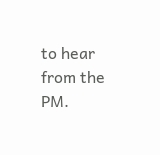to hear from the PM.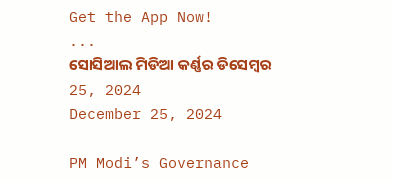Get the App Now!
...
ସୋସିଆଲ ମିଡିଆ କର୍ଣ୍ଣର ଡିସେମ୍ବର 25, 2024
December 25, 2024

PM Modi’s Governance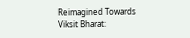Reimagined Towards Viksit Bharat: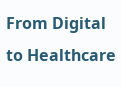From Digital to Healthcare